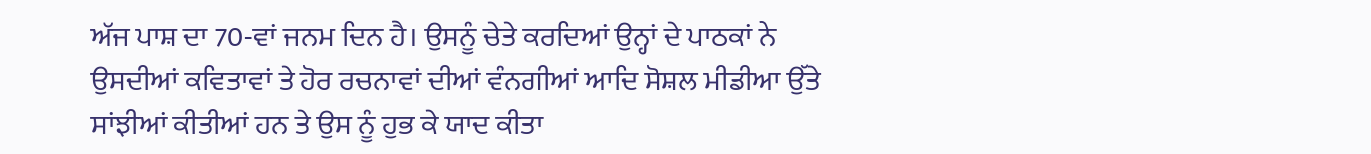ਅੱਜ ਪਾਸ਼ ਦਾ 70-ਵਾਂ ਜਨਮ ਦਿਨ ਹੈ। ਉਸਨੂੰ ਚੇਤੇ ਕਰਦਿਆਂ ਉਨ੍ਹਾਂ ਦੇ ਪਾਠਕਾਂ ਨੇ ਉਸਦੀਆਂ ਕਵਿਤਾਵਾਂ ਤੇ ਹੋਰ ਰਚਨਾਵਾਂ ਦੀਆਂ ਵੰਨਗੀਆਂ ਆਦਿ ਸੋਸ਼ਲ ਮੀਡੀਆ ਉੱਤੇ ਸਾਂਝੀਆਂ ਕੀਤੀਆਂ ਹਨ ਤੇ ਉਸ ਨੂੰ ਹੁਭ ਕੇ ਯਾਦ ਕੀਤਾ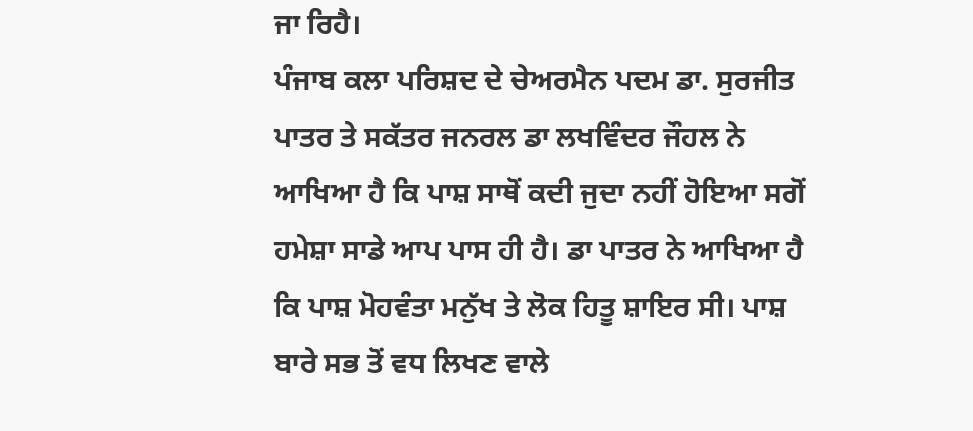ਜਾ ਰਿਹੈ।
ਪੰਜਾਬ ਕਲਾ ਪਰਿਸ਼ਦ ਦੇ ਚੇਅਰਮੈਨ ਪਦਮ ਡਾ. ਸੁਰਜੀਤ ਪਾਤਰ ਤੇ ਸਕੱਤਰ ਜਨਰਲ ਡਾ ਲਖਵਿੰਦਰ ਜੌਹਲ ਨੇ ਆਖਿਆ ਹੈ ਕਿ ਪਾਸ਼ ਸਾਥੋਂ ਕਦੀ ਜੁਦਾ ਨਹੀਂ ਹੋਇਆ ਸਗੋਂ ਹਮੇਸ਼ਾ ਸਾਡੇ ਆਪ ਪਾਸ ਹੀ ਹੈ। ਡਾ ਪਾਤਰ ਨੇ ਆਖਿਆ ਹੈ ਕਿ ਪਾਸ਼ ਮੋਹਵੰਤਾ ਮਨੁੱਖ ਤੇ ਲੋਕ ਹਿਤੂ ਸ਼ਾਇਰ ਸੀ। ਪਾਸ਼ ਬਾਰੇ ਸਭ ਤੋਂ ਵਧ ਲਿਖਣ ਵਾਲੇ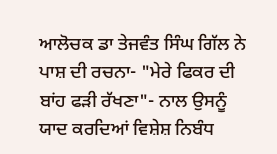ਆਲੋਚਕ ਡਾ ਤੇਜਵੰਤ ਸਿੰਘ ਗਿੱਲ ਨੇ ਪਾਸ਼ ਦੀ ਰਚਨਾ- "ਮੇਰੇ ਫਿਕਰ ਦੀ ਬਾਂਹ ਫੜੀ ਰੱਖਣਾ"- ਨਾਲ ਉਸਨੂੰ ਯਾਦ ਕਰਦਿਆਂ ਵਿਸ਼ੇਸ਼ ਨਿਬੰਧ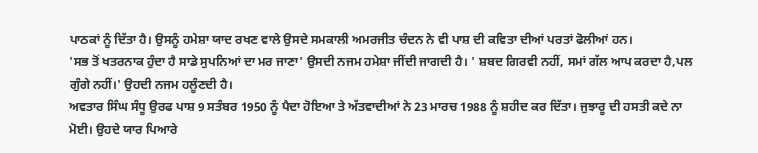ਪਾਠਕਾਂ ਨੂੰ ਦਿੱਤਾ ਹੈ। ਉਸਨੂੰ ਹਮੇਸ਼ਾ ਯਾਦ ਰਖਣ ਵਾਲੇ ਉਸਦੇ ਸਮਕਾਲੀ ਅਮਰਜੀਤ ਚੰਦਨ ਨੇ ਵੀ ਪਾਸ਼ ਦੀ ਕਵਿਤਾ ਦੀਆਂ ਪਰਤਾਂ ਫੋਲੀਆਂ ਹਨ।
'ਸਭ ਤੋਂ ਖਤਰਨਾਕ ਹੁੰਦਾ ਹੈ ਸਾਡੇ ਸੁਪਨਿਆਂ ਦਾ ਮਰ ਜਾਣਾ' ਉਸਦੀ ਨਜਮ ਹਮੇਸ਼ਾ ਜੀਂਦੀ ਜਾਗਦੀ ਹੈ। ' ਸ਼ਬਦ ਗਿਰਵੀ ਨਹੀਂ, ਸਮਾਂ ਗੱਲ ਆਪ ਕਰਦਾ ਹੈ,ਪਲ ਗੁੰਗੇ ਨਹੀਂ।' ਉਹਦੀ ਨਜਮ ਹਲੂੰਣਦੀ ਹੈ।
ਅਵਤਾਰ ਸਿੰਘ ਸੰਧੂ ਉਰਫ ਪਾਸ਼ 9 ਸਤੰਬਰ 1950 ਨੂੰ ਪੈਦਾ ਹੋਇਆ ਤੇ ਅੱਤਵਾਦੀਆਂ ਨੇ 23 ਮਾਰਚ 1988 ਨੂੰ ਸ਼ਹੀਦ ਕਰ ਦਿੱਤਾ। ਜੁਝਾਰੂ ਦੀ ਹਸਤੀ ਕਦੇ ਨਾ ਮੋਈ। ਉਹਦੇ ਯਾਰ ਪਿਆਰੇ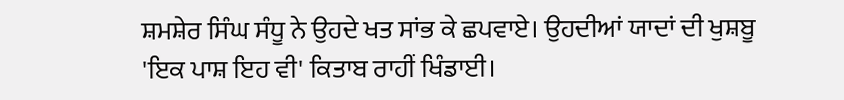ਸ਼ਮਸ਼ੇਰ ਸਿੰਘ ਸੰਧੂ ਨੇ ਉਹਦੇ ਖਤ ਸਾਂਭ ਕੇ ਛਪਵਾਏ। ਉਹਦੀਆਂ ਯਾਦਾਂ ਦੀ ਖੁਸ਼ਬੂ 'ਇਕ ਪਾਸ਼ ਇਹ ਵੀ' ਕਿਤਾਬ ਰਾਹੀਂ ਖਿੰਡਾਈ।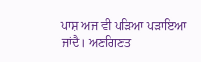ਪਾਸ਼ ਅਜ ਵੀ ਪੜਿਆ ਪੜਾਇਆ ਜਾਂਦੈ। ਅਣਗਿਣਤ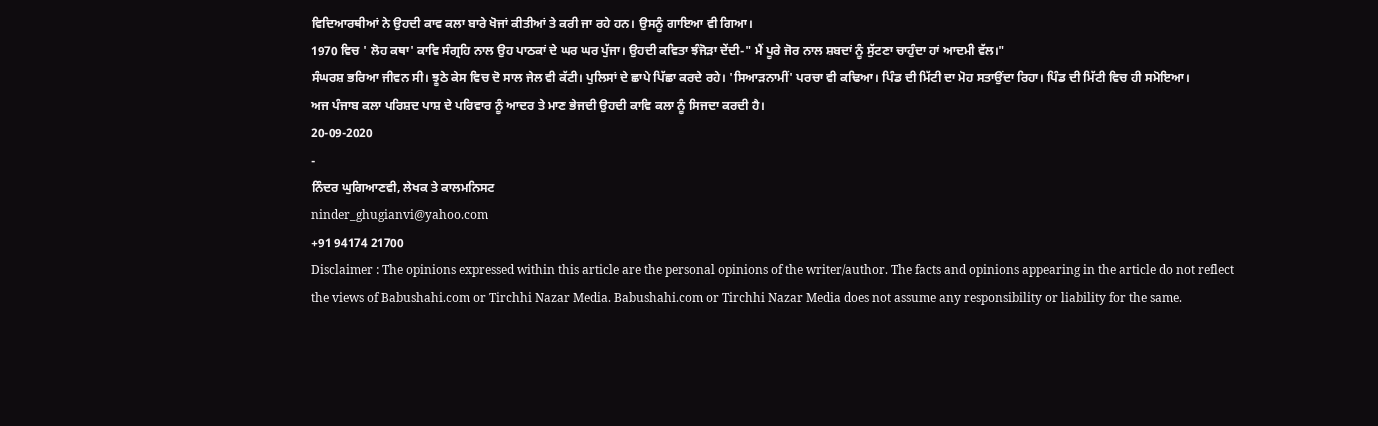ਵਿਦਿਆਰਥੀਆਂ ਨੇ ਉਹਦੀ ਕਾਵ ਕਲਾ ਬਾਰੇ ਖੋਜਾਂ ਕੀਤੀਆਂ ਤੇ ਕਰੀ ਜਾ ਰਹੇ ਹਨ। ਉਸਨੂੰ ਗਾਇਆ ਵੀ ਗਿਆ।
1970 ਵਿਚ ' ਲੋਹ ਕਥਾ' ਕਾਵਿ ਸੰਗ੍ਰਹਿ ਨਾਲ ਉਹ ਪਾਠਕਾਂ ਦੇ ਘਰ ਘਰ ਪੁੱਜਾ। ਉਹਦੀ ਕਵਿਤਾ ਝੰਜੋੜਾ ਦੇਂਦੀ-" ਮੈਂ ਪੂਰੇ ਜੋਰ ਨਾਲ ਸ਼ਬਦਾਂ ਨੂੰ ਸੁੱਟਣਾ ਚਾਹੁੰਦਾ ਹਾਂ ਆਦਮੀ ਵੱਲ।"
ਸੰਘਰਸ਼ ਭਰਿਆ ਜੀਵਨ ਸੀ। ਝੂਠੇ ਕੇਸ ਵਿਚ ਦੋ ਸਾਲ ਜੇਲ ਵੀ ਕੱਟੀ। ਪੁਲਿਸਾਂ ਦੇ ਛਾਪੇ ਪਿੱਛਾ ਕਰਦੇ ਰਹੇ। 'ਸਿਆੜਨਾਮੀਂ' ਪਰਚਾ ਵੀ ਕਢਿਆ। ਪਿੰਡ ਦੀ ਮਿੱਟੀ ਦਾ ਮੋਹ ਸਤਾਉਂਦਾ ਰਿਹਾ। ਪਿੰਡ ਦੀ ਮਿੱਟੀ ਵਿਚ ਹੀ ਸਮੋਇਆ।
ਅਜ ਪੰਜਾਬ ਕਲਾ ਪਰਿਸ਼ਦ ਪਾਸ਼ ਦੇ ਪਰਿਵਾਰ ਨੂੰ ਆਦਰ ਤੇ ਮਾਣ ਭੇਜਦੀ ਉਹਦੀ ਕਾਵਿ ਕਲਾ ਨੂੰ ਸਿਜਦਾ ਕਰਦੀ ਹੈ।
20-09-2020
-
ਨਿੰਦਰ ਘੁਗਿਆਣਵੀ, ਲੇਖਕ ਤੇ ਕਾਲਮਨਿਸਟ
ninder_ghugianvi@yahoo.com
+91 94174 21700
Disclaimer : The opinions expressed within this article are the personal opinions of the writer/author. The facts and opinions appearing in the article do not reflect the views of Babushahi.com or Tirchhi Nazar Media. Babushahi.com or Tirchhi Nazar Media does not assume any responsibility or liability for the same.